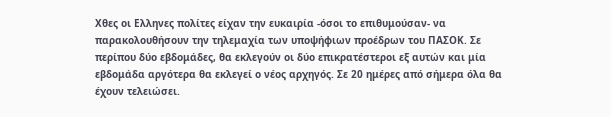Χθες οι Ελληνες πολίτες είχαν την ευκαιρία -όσοι το επιθυμούσαν- να παρακολουθήσουν την τηλεμαχία των υποψήφιων προέδρων του ΠΑΣΟΚ. Σε περίπου δύο εβδομάδες, θα εκλεγούν οι δύο επικρατέστεροι εξ αυτών και μία εβδομάδα αργότερα θα εκλεγεί ο νέος αρχηγός. Σε 20 ημέρες από σήμερα όλα θα έχουν τελειώσει.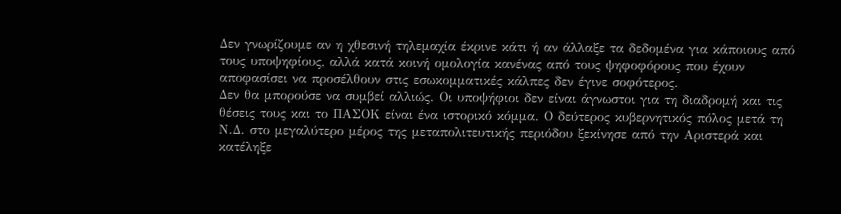Δεν γνωρίζουμε αν η χθεσινή τηλεμαχία έκρινε κάτι ή αν άλλαξε τα δεδομένα για κάποιους από τους υποψηφίους, αλλά κατά κοινή ομολογία κανένας από τους ψηφοφόρους που έχουν αποφασίσει να προσέλθουν στις εσωκομματικές κάλπες δεν έγινε σοφότερος.
Δεν θα μπορούσε να συμβεί αλλιώς. Οι υποψήφιοι δεν είναι άγνωστοι για τη διαδρομή και τις θέσεις τους και το ΠΑΣΟΚ είναι ένα ιστορικό κόμμα. Ο δεύτερος κυβερνητικός πόλος μετά τη Ν.Δ. στο μεγαλύτερο μέρος της μεταπολιτευτικής περιόδου ξεκίνησε από την Αριστερά και κατέληξε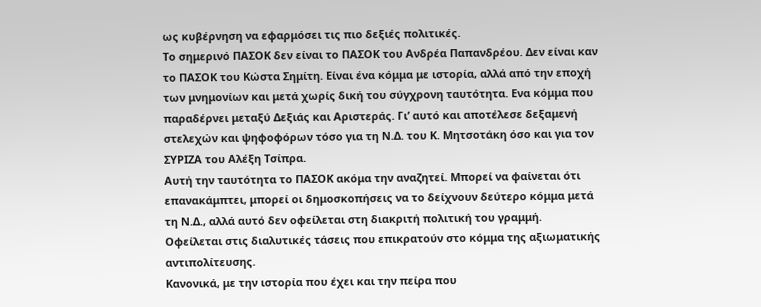ως κυβέρνηση να εφαρμόσει τις πιο δεξιές πολιτικές.
Το σημερινό ΠΑΣΟΚ δεν είναι το ΠΑΣΟΚ του Ανδρέα Παπανδρέου. Δεν είναι καν το ΠΑΣΟΚ του Κώστα Σημίτη. Είναι ένα κόμμα με ιστορία, αλλά από την εποχή των μνημονίων και μετά χωρίς δική του σύγχρονη ταυτότητα. Ενα κόμμα που παραδέρνει μεταξύ Δεξιάς και Αριστεράς. Γι’ αυτό και αποτέλεσε δεξαμενή στελεχών και ψηφοφόρων τόσο για τη Ν.Δ. του Κ. Μητσοτάκη όσο και για τον ΣΥΡΙΖΑ του Αλέξη Τσίπρα.
Αυτή την ταυτότητα το ΠΑΣΟΚ ακόμα την αναζητεί. Μπορεί να φαίνεται ότι επανακάμπτει, μπορεί οι δημοσκοπήσεις να το δείχνουν δεύτερο κόμμα μετά τη Ν.Δ., αλλά αυτό δεν οφείλεται στη διακριτή πολιτική του γραμμή. Οφείλεται στις διαλυτικές τάσεις που επικρατούν στο κόμμα της αξιωματικής αντιπολίτευσης.
Κανονικά, με την ιστορία που έχει και την πείρα που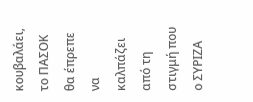κουβαλάει, το ΠΑΣΟΚ θα έπρεπε να καλπάζει από τη στιγμή που ο ΣΥΡΙΖΑ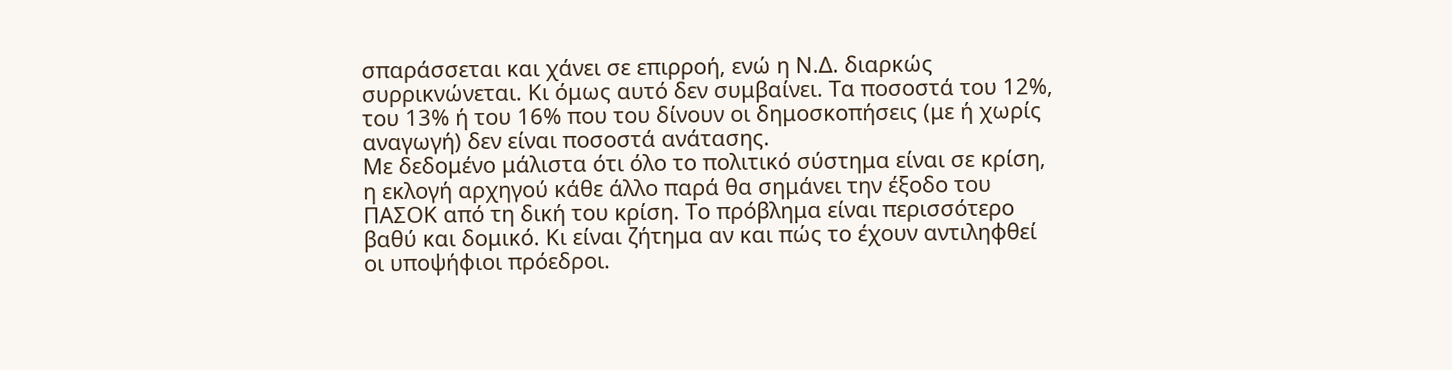σπαράσσεται και χάνει σε επιρροή, ενώ η Ν.Δ. διαρκώς συρρικνώνεται. Κι όμως αυτό δεν συμβαίνει. Τα ποσοστά του 12%, του 13% ή του 16% που του δίνουν οι δημοσκοπήσεις (με ή χωρίς αναγωγή) δεν είναι ποσοστά ανάτασης.
Με δεδομένο μάλιστα ότι όλο το πολιτικό σύστημα είναι σε κρίση, η εκλογή αρχηγού κάθε άλλο παρά θα σημάνει την έξοδο του ΠΑΣΟΚ από τη δική του κρίση. Το πρόβλημα είναι περισσότερο βαθύ και δομικό. Κι είναι ζήτημα αν και πώς το έχουν αντιληφθεί οι υποψήφιοι πρόεδροι.